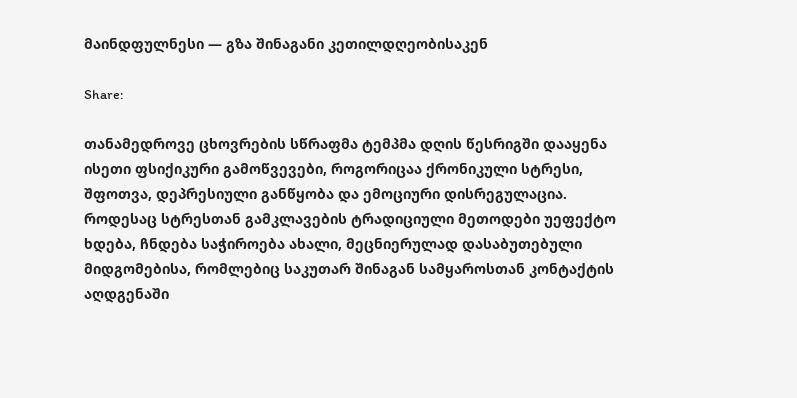მაინდფულნესი ― გზა შინაგანი კეთილდღეობისაკენ

Share:

თანამედროვე ცხოვრების სწრაფმა ტემპმა დღის წესრიგში დააყენა ისეთი ფსიქიკური გამოწვევები, როგორიცაა ქრონიკული სტრესი, შფოთვა, დეპრესიული განწყობა და ემოციური დისრეგულაცია. როდესაც სტრესთან გამკლავების ტრადიციული მეთოდები უეფექტო ხდება, ჩნდება საჭიროება ახალი, მეცნიერულად დასაბუთებული მიდგომებისა, რომლებიც საკუთარ შინაგან სამყაროსთან კონტაქტის აღდგენაში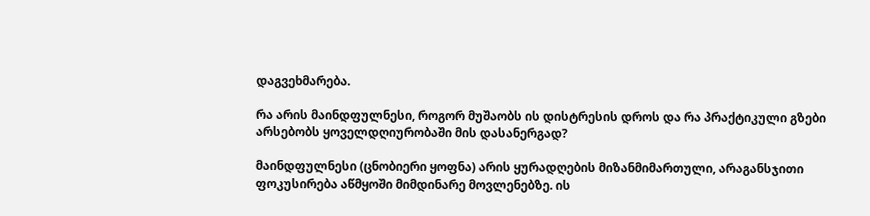დაგვეხმარება.

რა არის მაინდფულნესი, როგორ მუშაობს ის დისტრესის დროს და რა პრაქტიკული გზები არსებობს ყოველდღიურობაში მის დასანერგად?

მაინდფულნესი (ცნობიერი ყოფნა) არის ყურადღების მიზანმიმართული, არაგანსჯითი ფოკუსირება აწმყოში მიმდინარე მოვლენებზე. ის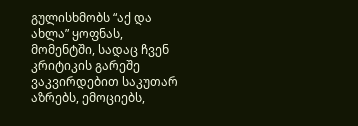გულისხმობს “აქ და ახლა” ყოფნას, მომენტში, სადაც ჩვენ კრიტიკის გარეშე ვაკვირდებით საკუთარ აზრებს, ემოციებს,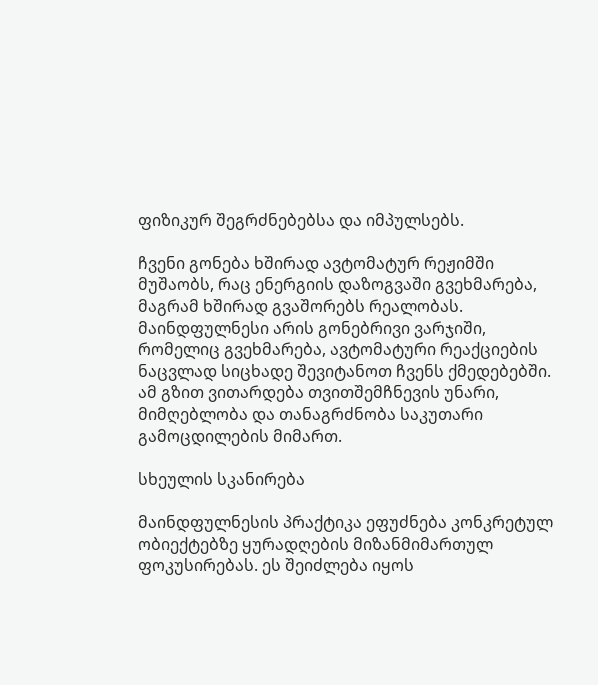ფიზიკურ შეგრძნებებსა და იმპულსებს.

ჩვენი გონება ხშირად ავტომატურ რეჟიმში მუშაობს, რაც ენერგიის დაზოგვაში გვეხმარება, მაგრამ ხშირად გვაშორებს რეალობას. მაინდფულნესი არის გონებრივი ვარჯიში, რომელიც გვეხმარება, ავტომატური რეაქციების ნაცვლად სიცხადე შევიტანოთ ჩვენს ქმედებებში. ამ გზით ვითარდება თვითშემჩნევის უნარი, მიმღებლობა და თანაგრძნობა საკუთარი გამოცდილების მიმართ.

სხეულის სკანირება

მაინდფულნესის პრაქტიკა ეფუძნება კონკრეტულ ობიექტებზე ყურადღების მიზანმიმართულ ფოკუსირებას. ეს შეიძლება იყოს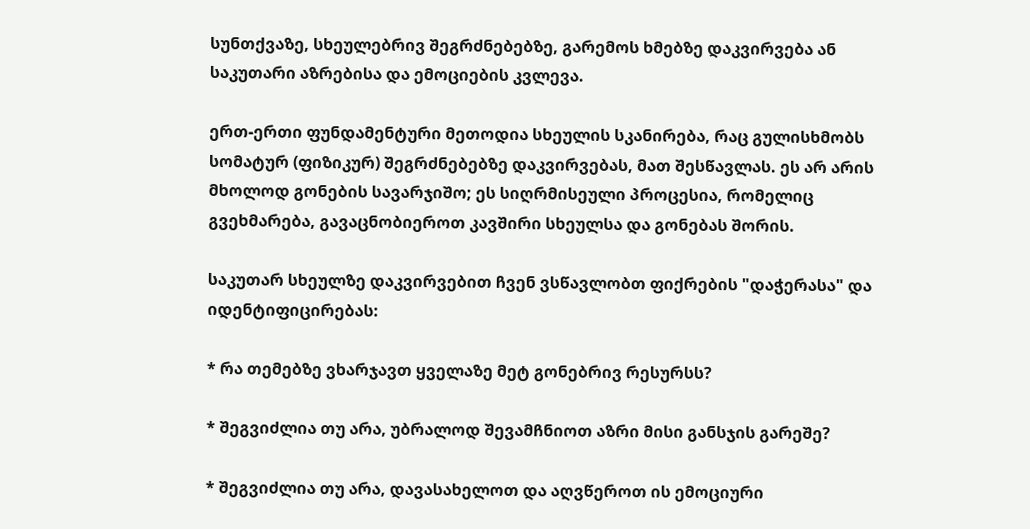სუნთქვაზე, სხეულებრივ შეგრძნებებზე, გარემოს ხმებზე დაკვირვება ან საკუთარი აზრებისა და ემოციების კვლევა.

ერთ-ერთი ფუნდამენტური მეთოდია სხეულის სკანირება, რაც გულისხმობს სომატურ (ფიზიკურ) შეგრძნებებზე დაკვირვებას, მათ შესწავლას. ეს არ არის მხოლოდ გონების სავარჯიშო; ეს სიღრმისეული პროცესია, რომელიც გვეხმარება, გავაცნობიეროთ კავშირი სხეულსა და გონებას შორის.

საკუთარ სხეულზე დაკვირვებით ჩვენ ვსწავლობთ ფიქრების "დაჭერასა" და იდენტიფიცირებას:

* რა თემებზე ვხარჯავთ ყველაზე მეტ გონებრივ რესურსს?

* შეგვიძლია თუ არა, უბრალოდ შევამჩნიოთ აზრი მისი განსჯის გარეშე?

* შეგვიძლია თუ არა, დავასახელოთ და აღვწეროთ ის ემოციური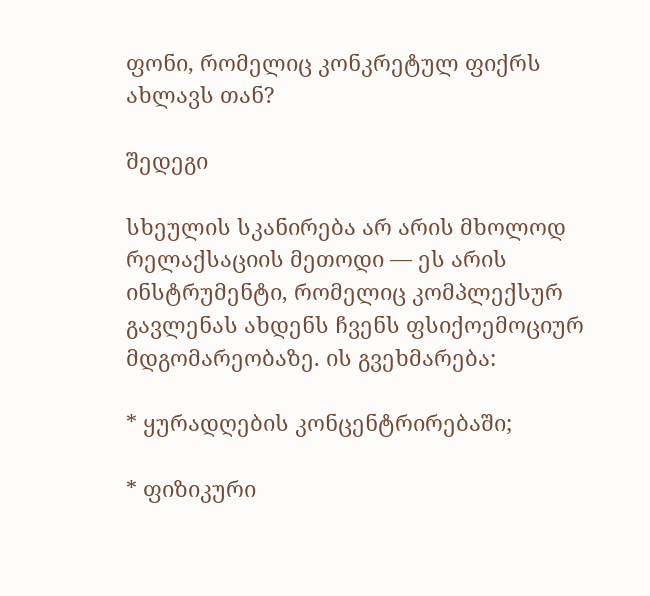ფონი, რომელიც კონკრეტულ ფიქრს ახლავს თან?

შედეგი

სხეულის სკანირება არ არის მხოლოდ რელაქსაციის მეთოდი ― ეს არის ინსტრუმენტი, რომელიც კომპლექსურ გავლენას ახდენს ჩვენს ფსიქოემოციურ მდგომარეობაზე. ის გვეხმარება:

* ყურადღების კონცენტრირებაში;

* ფიზიკური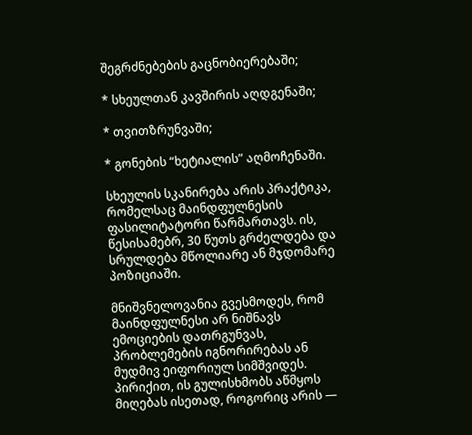შეგრძნებების გაცნობიერებაში;

* სხეულთან კავშირის აღდგენაში;

* თვითზრუნვაში;

* გონების “ხეტიალის” აღმოჩენაში.

სხეულის სკანირება არის პრაქტიკა, რომელსაც მაინდფულნესის ფასილიტატორი წარმართავს. ის, წესისამებრ, 30 წუთს გრძელდება და სრულდება მწოლიარე ან მჯდომარე პოზიციაში.

მნიშვნელოვანია გვესმოდეს, რომ მაინდფულნესი არ ნიშნავს ემოციების დათრგუნვას, პრობლემების იგნორირებას ან მუდმივ ეიფორიულ სიმშვიდეს. პირიქით, ის გულისხმობს აწმყოს მიღებას ისეთად, როგორიც არის ―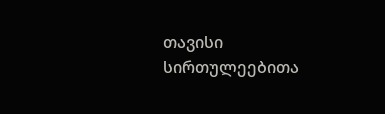თავისი სირთულეებითა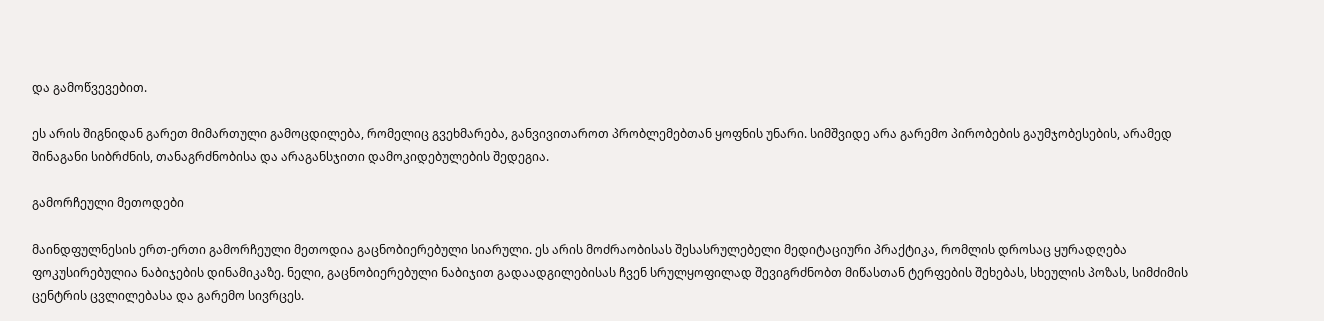და გამოწვევებით.

ეს არის შიგნიდან გარეთ მიმართული გამოცდილება, რომელიც გვეხმარება, განვივითაროთ პრობლემებთან ყოფნის უნარი. სიმშვიდე არა გარემო პირობების გაუმჯობესების, არამედ შინაგანი სიბრძნის, თანაგრძნობისა და არაგანსჯითი დამოკიდებულების შედეგია.

გამორჩეული მეთოდები

მაინდფულნესის ერთ-ერთი გამორჩეული მეთოდია გაცნობიერებული სიარული. ეს არის მოძრაობისას შესასრულებელი მედიტაციური პრაქტიკა, რომლის დროსაც ყურადღება ფოკუსირებულია ნაბიჯების დინამიკაზე. ნელი, გაცნობიერებული ნაბიჯით გადაადგილებისას ჩვენ სრულყოფილად შევიგრძნობთ მიწასთან ტერფების შეხებას, სხეულის პოზას, სიმძიმის ცენტრის ცვლილებასა და გარემო სივრცეს.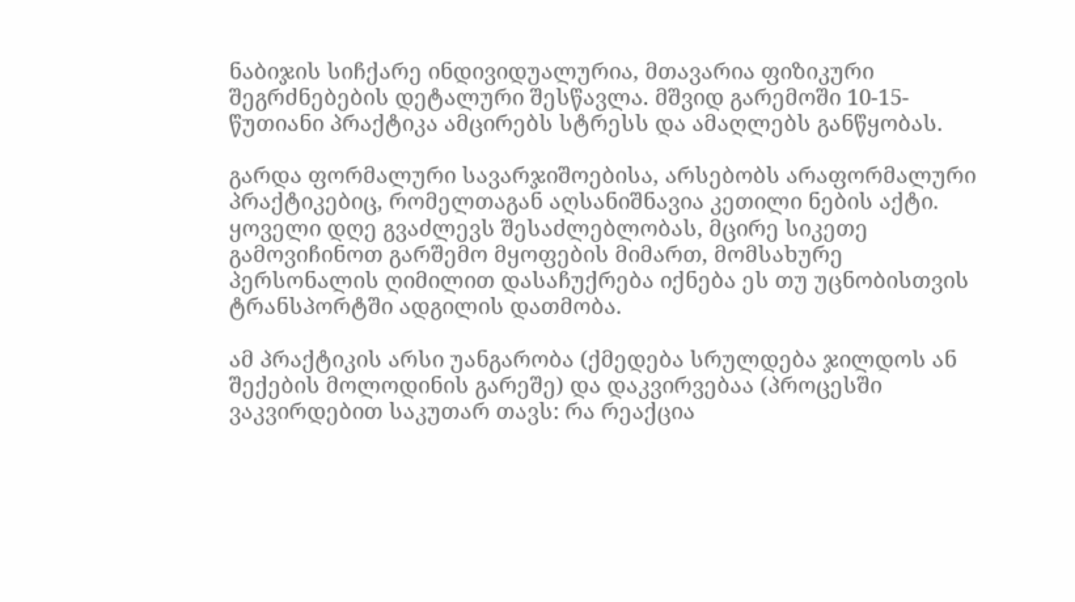ნაბიჯის სიჩქარე ინდივიდუალურია, მთავარია ფიზიკური შეგრძნებების დეტალური შესწავლა. მშვიდ გარემოში 10-15-წუთიანი პრაქტიკა ამცირებს სტრესს და ამაღლებს განწყობას.

გარდა ფორმალური სავარჯიშოებისა, არსებობს არაფორმალური პრაქტიკებიც, რომელთაგან აღსანიშნავია კეთილი ნების აქტი. ყოველი დღე გვაძლევს შესაძლებლობას, მცირე სიკეთე გამოვიჩინოთ გარშემო მყოფების მიმართ, მომსახურე პერსონალის ღიმილით დასაჩუქრება იქნება ეს თუ უცნობისთვის ტრანსპორტში ადგილის დათმობა.

ამ პრაქტიკის არსი უანგარობა (ქმედება სრულდება ჯილდოს ან შექების მოლოდინის გარეშე) და დაკვირვებაა (პროცესში ვაკვირდებით საკუთარ თავს: რა რეაქცია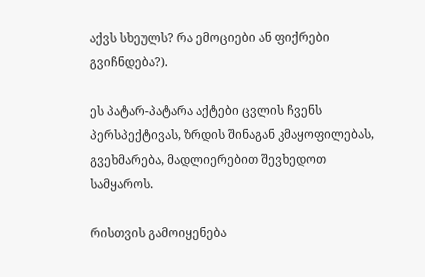აქვს სხეულს? რა ემოციები ან ფიქრები გვიჩნდება?).

ეს პატარ-პატარა აქტები ცვლის ჩვენს პერსპექტივას, ზრდის შინაგან კმაყოფილებას, გვეხმარება, მადლიერებით შევხედოთ სამყაროს.

რისთვის გამოიყენება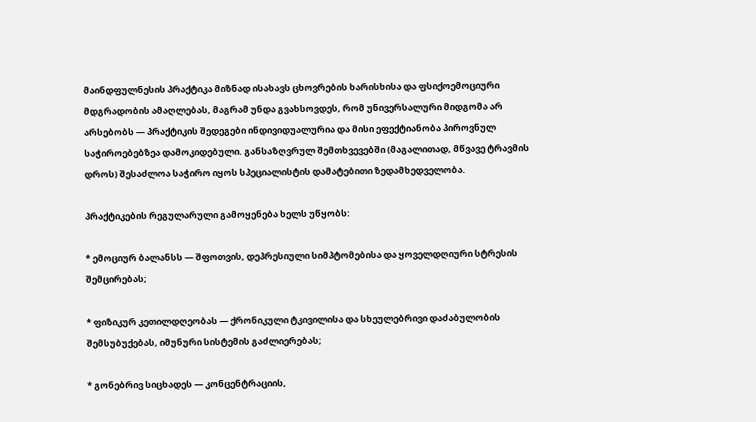მაინდფულნესის პრაქტიკა მიზნად ისახავს ცხოვრების ხარისხისა და ფსიქოემოციური მდგრადობის ამაღლებას, მაგრამ უნდა გვახსოვდეს, რომ უნივერსალური მიდგომა არ არსებობს ― პრაქტიკის შედეგები ინდივიდუალურია და მისი ეფექტიანობა პიროვნულ საჭიროებებზეა დამოკიდებული. განსაზღვრულ შემთხვევებში (მაგალითად, მწვავე ტრავმის დროს) შესაძლოა საჭირო იყოს სპეციალისტის დამატებითი ზედამხედველობა.

პრაქტიკების რეგულარული გამოყენება ხელს უწყობს:

* ემოციურ ბალანსს ― შფოთვის, დეპრესიული სიმპტომებისა და ყოველდღიური სტრესის შემცირებას;

* ფიზიკურ კეთილდღეობას ― ქრონიკული ტკივილისა და სხეულებრივი დაძაბულობის შემსუბუქებას, იმუნური სისტემის გაძლიერებას;

* გონებრივ სიცხადეს ― კონცენტრაციის,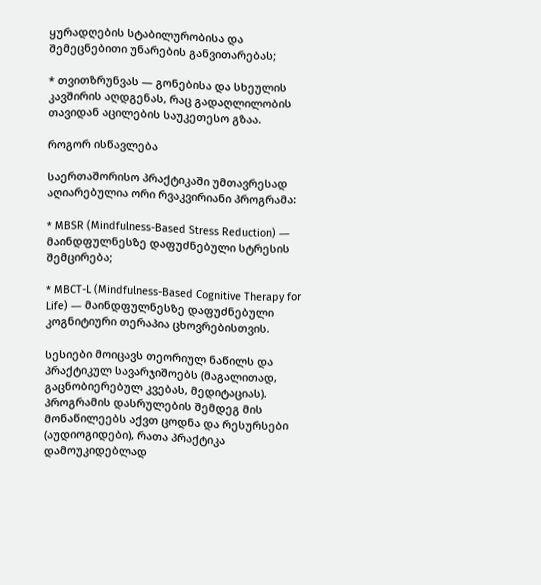ყურადღების სტაბილურობისა და შემეცნებითი უნარების განვითარებას;

* თვითზრუნვას ― გონებისა და სხეულის კავშირის აღდგენას, რაც გადაღლილობის თავიდან აცილების საუკეთესო გზაა.

როგორ ისწავლება

საერთაშორისო პრაქტიკაში უმთავრესად აღიარებულია ორი რვაკვირიანი პროგრამა:

* MBSR (Mindfulness-Based Stress Reduction) ― მაინდფულნესზე დაფუძნებული სტრესის შემცირება;

* MBCT-L (Mindfulness-Based Cognitive Therapy for Life) ― მაინდფულნესზე დაფუძნებული კოგნიტიური თერაპია ცხოვრებისთვის.

სესიები მოიცავს თეორიულ ნაწილს და პრაქტიკულ სავარჯიშოებს (მაგალითად, გაცნობიერებულ კვებას, მედიტაციას). პროგრამის დასრულების შემდეგ მის მონაწილეებს აქვთ ცოდნა და რესურსები (აუდიოგიდები), რათა პრაქტიკა დამოუკიდებლად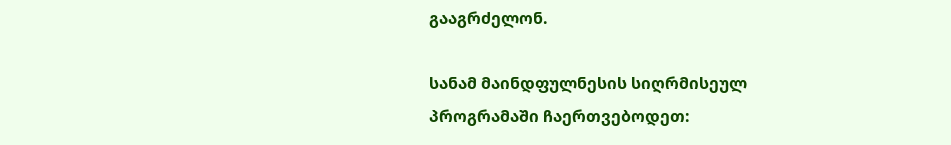გააგრძელონ.

სანამ მაინდფულნესის სიღრმისეულ პროგრამაში ჩაერთვებოდეთ: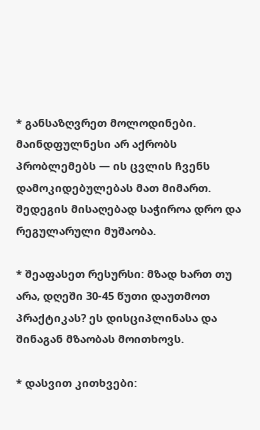* განსაზღვრეთ მოლოდინები. მაინდფულნესი არ აქრობს პრობლემებს ― ის ცვლის ჩვენს დამოკიდებულებას მათ მიმართ. შედეგის მისაღებად საჭიროა დრო და რეგულარული მუშაობა.

* შეაფასეთ რესურსი: მზად ხართ თუ არა, დღეში 30-45 წუთი დაუთმოთ პრაქტიკას? ეს დისციპლინასა და შინაგან მზაობას მოითხოვს.

* დასვით კითხვები: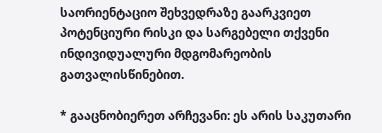საორიენტაციო შეხვედრაზე გაარკვიეთ პოტენციური რისკი და სარგებელი თქვენი ინდივიდუალური მდგომარეობის გათვალისწინებით.

* გააცნობიერეთ არჩევანი: ეს არის საკუთარი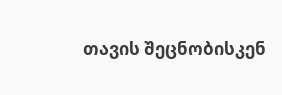თავის შეცნობისკენ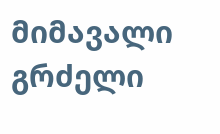მიმავალი გრძელი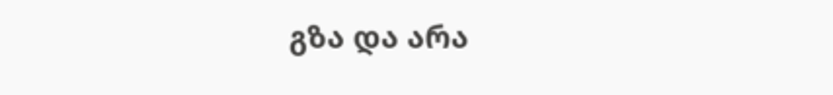გზა და არა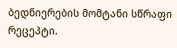ბედნიერების მომტანი სწრაფი რეცეპტი.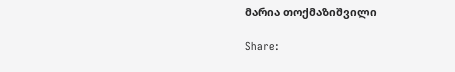მარია თოქმაზიშვილი

Share: